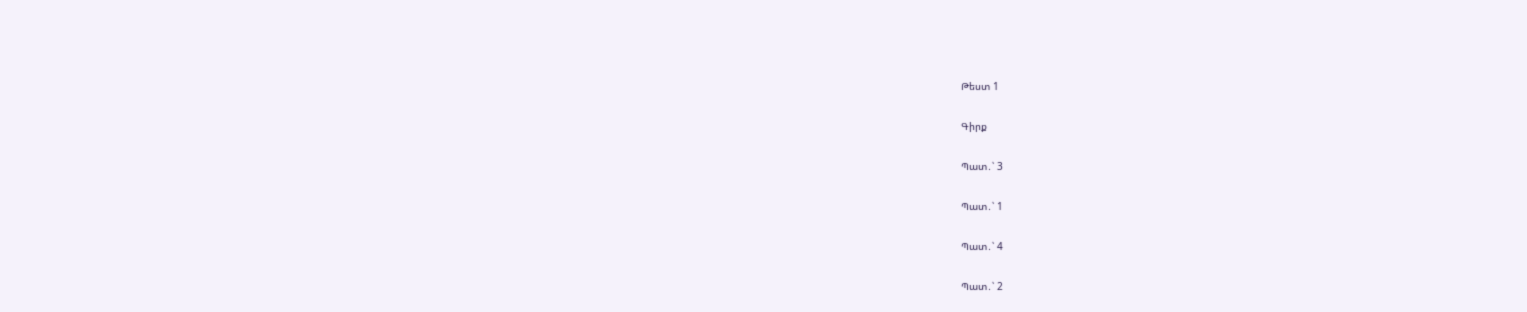Թեստ 1

Գիրք

Պատ․՝ 3

Պատ․՝ 1

Պատ․՝ 4

Պատ․՝ 2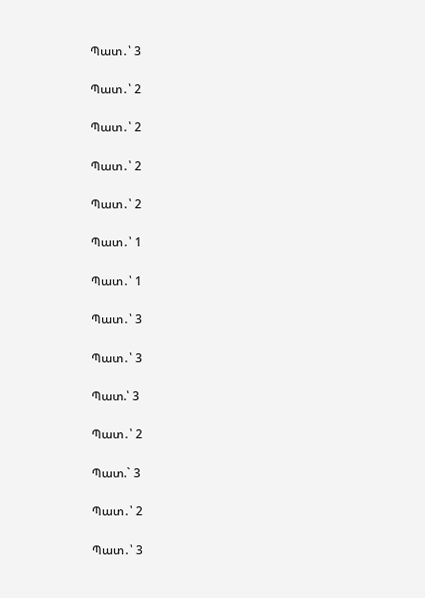Պատ․՝ 3

Պատ․՝ 2

Պատ․՝ 2

Պատ․՝ 2

Պատ․՝ 2

Պատ․՝ 1

Պատ․՝ 1

Պատ․՝ 3

Պատ․՝ 3

Պատ.՝ 3

Պատ․՝ 2

Պատ.` 3

Պատ․՝ 2

Պատ․՝ 3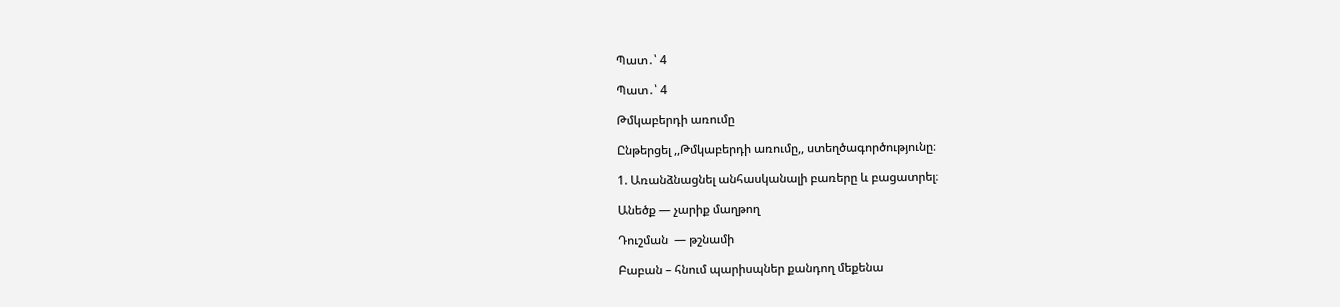Պատ․՝ 4

Պատ․՝ 4

Թմկաբերդի առումը

Ընթերցել ,,Թմկաբերդի առումը,, ստեղծագործությունը։

1. Առանձնացնել անհասկանալի բառերը և բացատրել։

Անեծք — չարիք մաղթող

Դուշման  — թշնամի

Բաբան – հնում պարիսպներ քանդող մեքենա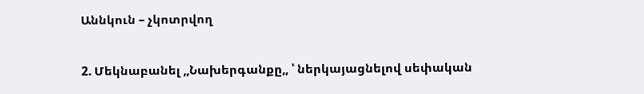Աննկուն – չկոտրվող

2. Մեկնաբանել ,,Նախերգանքը,, ՝ ներկայացնելով սեփական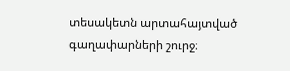տեսակետն արտահայտված գաղափարների շուրջ։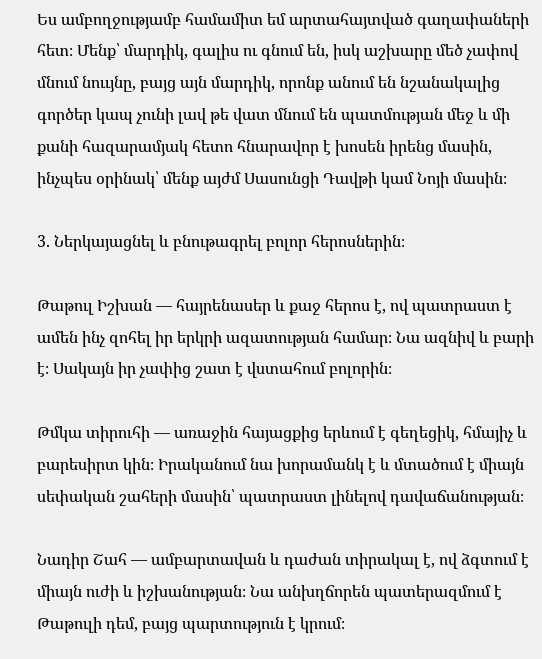Ես ամբողջությամբ համամիտ եմ արտահայտված գաղափաների հետ։ Մենք՝ մարդիկ, գալիս ու գնում են, իսկ աշխարը մեծ չափով մնում նոււյնը, բայց այն մարդիկ, որոնք անում են նշանակալից գործեր կապ չունի լավ թե վատ մնում են պատմության մեջ և մի քանի հազարամյակ հետո հնարավոր է խոսեն իրենց մասին, ինչպես օրինակ՝ մենք այժմ Սասունցի Դավթի կամ Նոյի մասին։

3. Ներկայացնել և բնութագրել բոլոր հերոսներին։

Թաթուլ Իշխան — հայրենասեր և քաջ հերոս է, ով պատրաստ է ամեն ինչ զոհել իր երկրի ազատության համար։ Նա ազնիվ և բարի է։ Սակայն իր չափից շատ է վստահում բոլորին։

Թմկա տիրուհի — առաջին հայացքից երևում է գեղեցիկ, հմայիչ և բարեսիրտ կին։ Իրականում նա խորամանկ է և մտածում է միայն սեփական շահերի մասին՝ պատրաստ լինելով դավաճանության։

Նադիր Շահ — ամբարտավան և դաժան տիրակալ է, ով ձգտում է միայն ուժի և իշխանության։ Նա անխղճորեն պատերազմում է Թաթուլի դեմ, բայց պարտություն է կրում։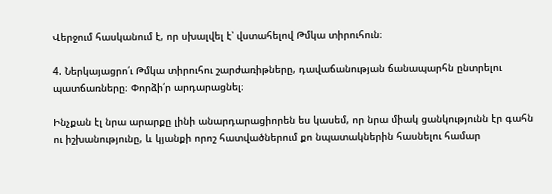Վերջում հասկանում է, որ սխալվել է՝ վստահելով Թմկա տիրուհուն։

4. Ներկայացրո՛ւ Թմկա տիրուհու շարժառիթները, դավաճանության ճանապարհն ընտրելու պատճառները։ Փորձի՛ր արդարացնել։

Ինչքան էլ նրա արարքը լինի անարդարացիորեն ես կասեմ, որ նրա միակ ցանկությունն էր գահն ու իշխանությունը, և կյանքի որոշ հատվածներում քո նպատակներին հասնելու համար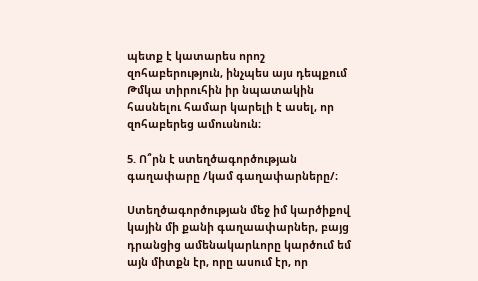պետք է կատարես որոշ զոհաբերություն, ինչպես այս դեպքում Թմկա տիրուհին իր նպատակին հասնելու համար կարելի է ասել, որ զոհաբերեց ամուսնուն։

5. Ո՞րն է ստեղծագործության գաղափարը /կամ գաղափարները/։

Ստեղծագործության մեջ իմ կարծիքով կային մի քանի գաղաափարներ, բայց դրանցից ամենակարևորը կարծում եմ այն միտքն էր, որը ասում էր, որ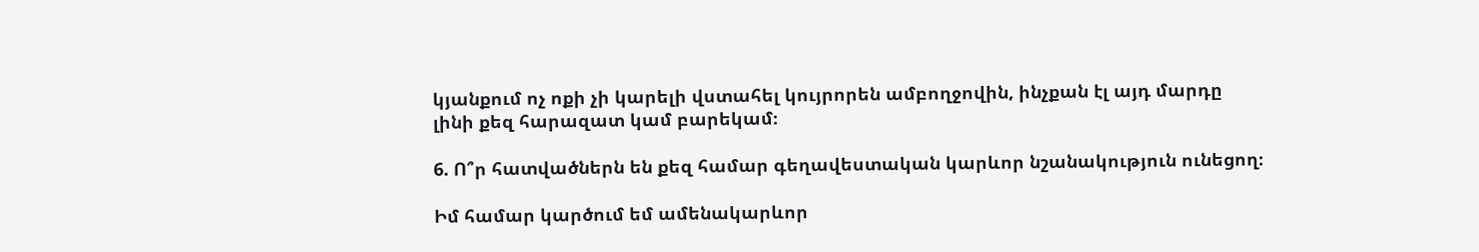կյանքում ոչ ոքի չի կարելի վստահել կույրորեն ամբողջովին, ինչքան էլ այդ մարդը լինի քեզ հարազատ կամ բարեկամ։

6. Ո՞ր հատվածներն են քեզ համար գեղավեստական կարևոր նշանակություն ունեցող։

Իմ համար կարծում եմ ամենակարևոր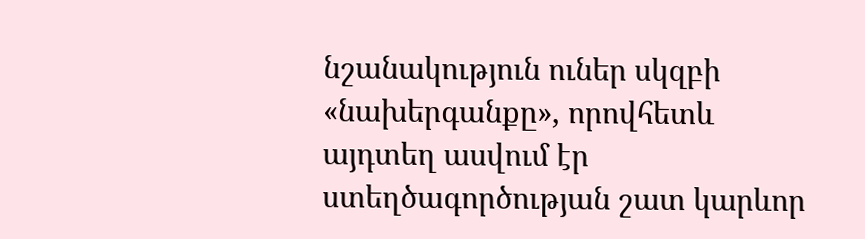նշանակություն ուներ սկզբի «նախերգանքը», որովհետև այդտեղ ասվում էր ստեղծագործության շատ կարևոր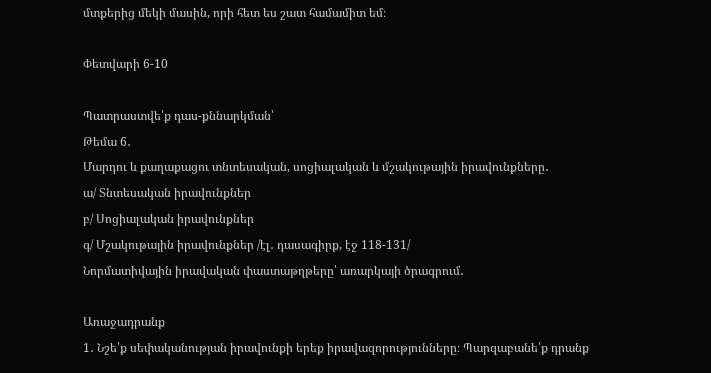մտքերից մեկի մասին, որի հետ ես շատ համամիտ եմ։

Փետվարի 6-10

Պատրաստվե՛ք դաս-քննարկման՝
Թեմա 6․
Մարդու և քաղաքացու տնտեսական, սոցիալական և մշակութային իրավունքները․
ա/ Տնտեսական իրավունքներ
բ/ Սոցիալական իրավունքներ
գ/ Մշակութային իրավունքներ /էլ․ դասագիրք, էջ 118-131/
Նորմատիվային իրավական փաստաթղթերը՝ առարկայի ծրագրում․

Առաջադրանք
1․ Նշե՛ք սեփականության իրավունքի երեք իրավազորությունները։ Պարզաբանե՛ք դրանք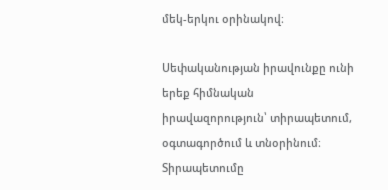մեկ-երկու օրինակով։

Սեփականության իրավունքը ունի երեք հիմնական իրավազորություն՝ տիրապետում, օգտագործում և տնօրինում։ Տիրապետումը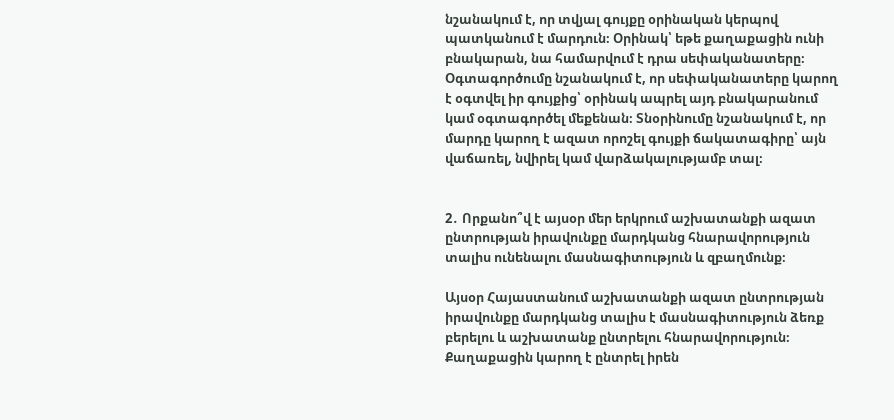նշանակում է, որ տվյալ գույքը օրինական կերպով պատկանում է մարդուն։ Օրինակ՝ եթե քաղաքացին ունի բնակարան, նա համարվում է դրա սեփականատերը։ Օգտագործումը նշանակում է, որ սեփականատերը կարող է օգտվել իր գույքից՝ օրինակ ապրել այդ բնակարանում կամ օգտագործել մեքենան։ Տնօրինումը նշանակում է, որ մարդը կարող է ազատ որոշել գույքի ճակատագիրը՝ այն վաճառել, նվիրել կամ վարձակալությամբ տալ։


2․ Որքանո՞վ է այսօր մեր երկրում աշխատանքի ազատ ընտրության իրավունքը մարդկանց հնարավորություն տալիս ունենալու մասնագիտություն և զբաղմունք։

Այսօր Հայաստանում աշխատանքի ազատ ընտրության իրավունքը մարդկանց տալիս է մասնագիտություն ձեռք բերելու և աշխատանք ընտրելու հնարավորություն։ Քաղաքացին կարող է ընտրել իրեն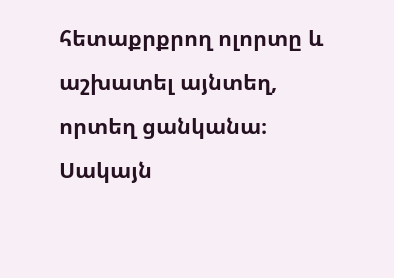հետաքրքրող ոլորտը և աշխատել այնտեղ, որտեղ ցանկանա։ Սակայն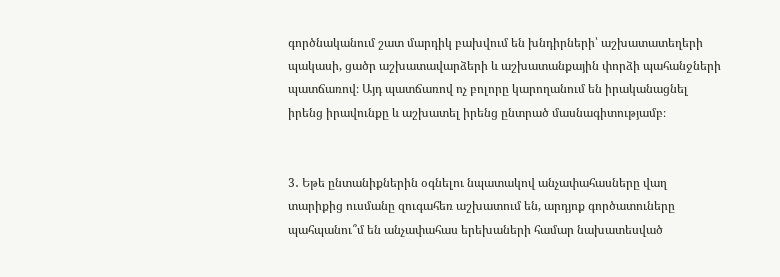գործնականում շատ մարդիկ բախվում են խնդիրների՝ աշխատատեղերի պակասի, ցածր աշխատավարձերի և աշխատանքային փորձի պահանջների պատճառով։ Այդ պատճառով ոչ բոլորը կարողանում են իրականացնել իրենց իրավունքը և աշխատել իրենց ընտրած մասնագիտությամբ։


3․ Եթե ընտանիքներին օգնելու նպատակով անչափահասները վաղ տարիքից ուսմանը զուգահեռ աշխատում են, արդյոք գործատուները պահպանու՞մ են անչափահաս երեխաների համար նախատեսված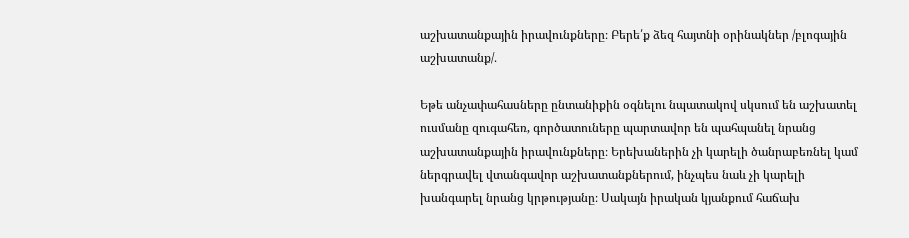աշխատանքային իրավունքները։ Բերե՛ք ձեզ հայտնի օրինակներ /բլոգային աշխատանք/․

Եթե անչափահասները ընտանիքին օգնելու նպատակով սկսում են աշխատել ուսմանը զուգահեռ, գործատուները պարտավոր են պահպանել նրանց աշխատանքային իրավունքները։ Երեխաներին չի կարելի ծանրաբեռնել կամ ներգրավել վտանգավոր աշխատանքներում, ինչպես նաև չի կարելի խանգարել նրանց կրթությանը։ Սակայն իրական կյանքում հաճախ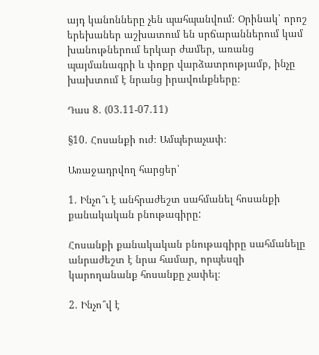այդ կանոնները չեն պահպանվում։ Օրինակ՝ որոշ երեխաներ աշխատում են սրճարաններում կամ խանութներում երկար ժամեր, առանց պայմանագրի և փոքր վարձատրությամբ, ինչը խախտում է նրանց իրավունքները։

Դաս 8. (03.11-07.11)

§10. Հոսանքի ուժ։ Ամպերաչափ։

Առաջադրվող հարցեր՝

1. Ինչո՞ւ է անհրաժեշտ սահմանել հոսանքի քանակական բնութագիրը:

Հոսանքի քանակական բնութագիրը սահմանելը անրաժեշտ է նրա համար, որպեսզի կարողանանք հոսանքը չափել։

2. Ինչո՞վ է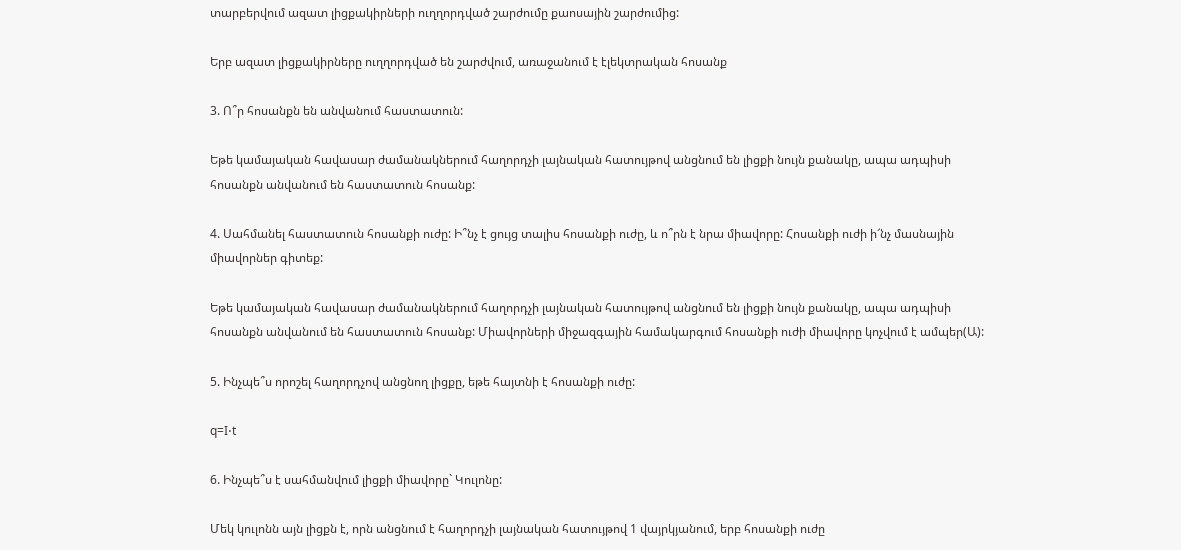տարբերվում ազատ լիցքակիրների ուղղորդված շարժումը քաոսային շարժումից:

Երբ ազատ լիցքակիրները ուղղորդված են շարժվում, առաջանում է էլեկտրական հոսանք

3. Ո՞ր հոսանքն են անվանում հաստատուն:

Եթե կամայական հավասար ժամանակներում հաղորդչի լայնական հատույթով անցնում են լիցքի նույն քանակը, ապա ադպիսի հոսանքն անվանում են հաստատուն հոսանք:

4. Սահմանել հաստատուն հոսանքի ուժը: Ի՞նչ է ցույց տալիս հոսանքի ուժը, և ո՞րն է նրա միավորը: Հոսանքի ուժի ի՜նչ մասնային միավորներ գիտեք:

Եթե կամայական հավասար ժամանակներում հաղորդչի լայնական հատույթով անցնում են լիցքի նույն քանակը, ապա ադպիսի հոսանքն անվանում են հաստատուն հոսանք: Միավորների միջազգային համակարգում հոսանքի ուժի միավորը կոչվում է ամպեր(Ա):

5. Ինչպե՞ս որոշել հաղորդչով անցնող լիցքը, եթե հայտնի է հոսանքի ուժը:

q=I⋅t

6. Ինչպե՞ս է սահմանվում լիցքի միավորը` Կուլոնը:

Մեկ կուլոնն այն լիցքն է, որն անցնում է հաղորդչի լայնական հատույթով 1 վայրկյանում, երբ հոսանքի ուժը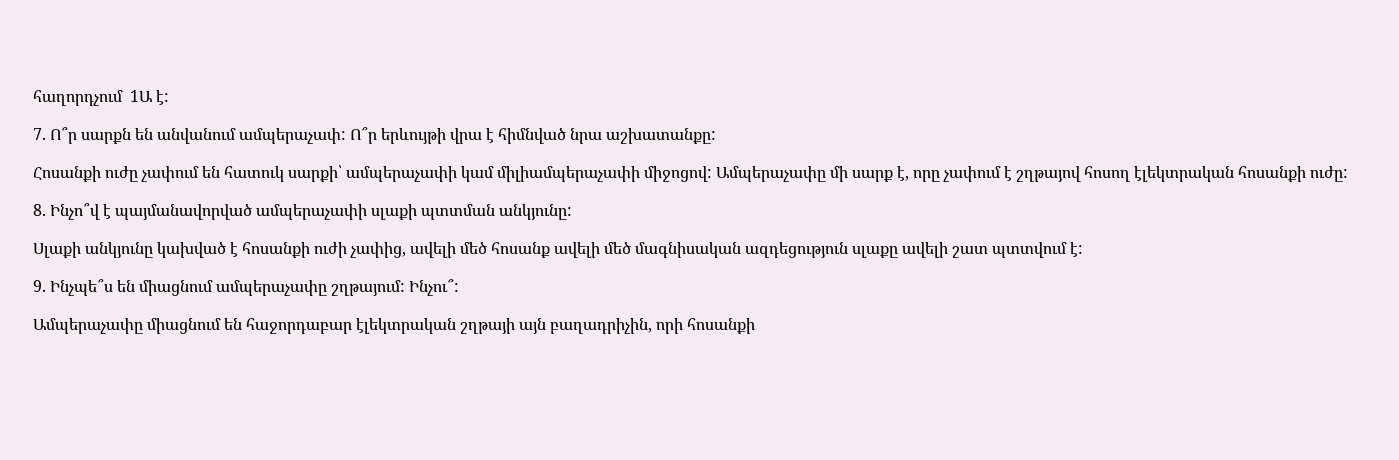հաղորդչում  1Ա է:

7. Ո՞ր սարքն են անվանում ամպերաչափ: Ո՞ր երևույթի վրա է հիմնված նրա աշխատանքը:

Հոսանքի ուժը չափում են հատուկ սարքի՝ ամպերաչափի կամ միլիամպերաչափի միջոցով: Ամպերաչափը մի սարք է, որը չափում է շղթայով հոսող էլեկտրական հոսանքի ուժը:

8. Ինչո՞վ է պայմանավորված ամպերաչափի սլաքի պտտման անկյունը:

Սլաքի անկյունը կախված է հոսանքի ուժի չափից, ավելի մեծ հոսանք ավելի մեծ մագնիսական ազդեցություն սլաքը ավելի շատ պտտվում է:

9. Ինչպե՞ս են միացնում ամպերաչափը շղթայում: Ինչու՞:

Ամպերաչափը միացնում են հաջորդաբար էլեկտրական շղթայի այն բաղադրիչին, որի հոսանքի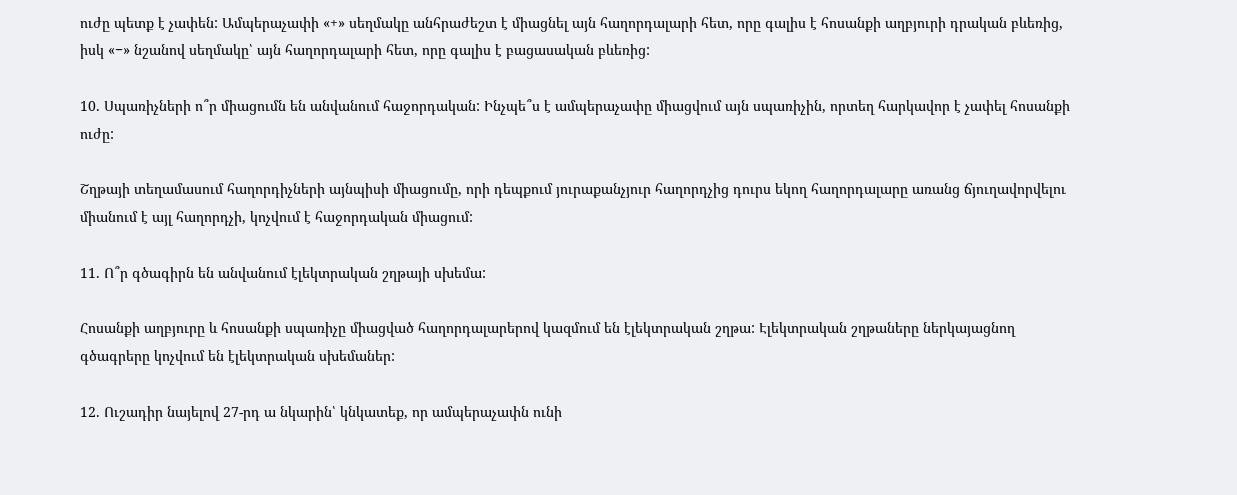ուժը պետք է չափեն: Ամպերաչափի «+» սեղմակը անհրաժեշտ է միացնել այն հաղորդալարի հետ, որը գալիս է հոսանքի աղբյուրի դրական բևեռից, իսկ «−» նշանով սեղմակը՝ այն հաղորդալարի հետ, որը գալիս է բացասական բևեռից:

10. Սպառիչների ո՞ր միացումն են անվանում հաջորդական: Ինչպե՞ս է ամպերաչափը միացվում այն սպառիչին, որտեղ հարկավոր է չափել հոսանքի ուժը:

Շղթայի տեղամասում հաղորդիչների այնպիսի միացումը, որի դեպքում յուրաքանչյուր հաղորդչից դուրս եկող հաղորդալարը առանց ճյուղավորվելու միանում է այլ հաղորդչի, կոչվում է հաջորդական միացում:

11. Ո՞ր գծագիրն են անվանում էլեկտրական շղթայի սխեմա:

Հոսանքի աղբյուրը և հոսանքի սպառիչը միացված հաղորդալարերով կազմում են էլեկտրական շղթա: Էլեկտրական շղթաները ներկայացնող գծագրերը կոչվում են էլեկտրական սխեմաներ:

12. Ուշադիր նայելով 27-րդ ա նկարին՝ կնկատեք, որ ամպերաչափն ունի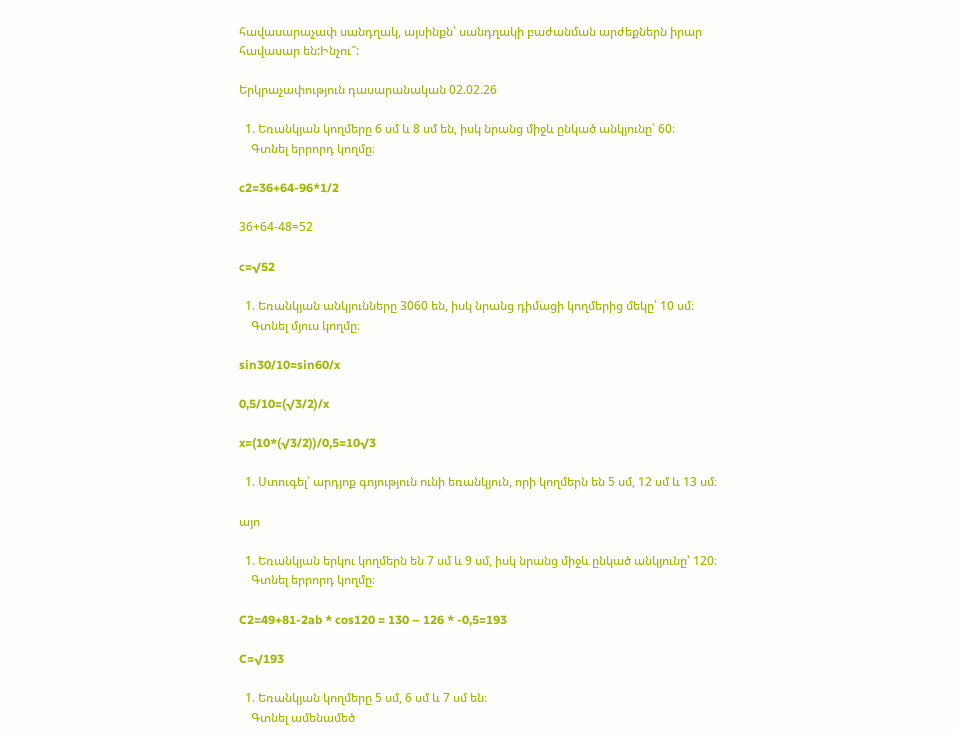հավասարաչափ սանդղակ, այսինքն՝ սանդղակի բաժանման արժեքներն իրար հավասար են:Ինչու՞:

Երկրաչափություն դասարանական 02.02.26

  1. Եռանկյան կողմերը 6 սմ և 8 սմ են, իսկ նրանց միջև ընկած անկյունը՝ 60։
    Գտնել երրորդ կողմը։

c2=36+64-96*1/2

36+64-48=52

c=√52

  1. Եռանկյան անկյունները 3060 են, իսկ նրանց դիմացի կողմերից մեկը՝ 10 սմ։
    Գտնել մյուս կողմը։

sin30/10=sin60/x

0,5/10=(√3/2)/x

x=(10*(√3/2))/0,5=10√3

  1. Ստուգել՝ արդյոք գոյություն ունի եռանկյուն, որի կողմերն են 5 սմ, 12 սմ և 13 սմ։

այո

  1. Եռանկյան երկու կողմերն են 7 սմ և 9 սմ, իսկ նրանց միջև ընկած անկյունը՝ 120։
    Գտնել երրորդ կողմը։

C2=49+81-2ab * cos120 = 130 – 126 * -0,5=193

C=√193

  1. Եռանկյան կողմերը 5 սմ, 6 սմ և 7 սմ են։
    Գտնել ամենամեծ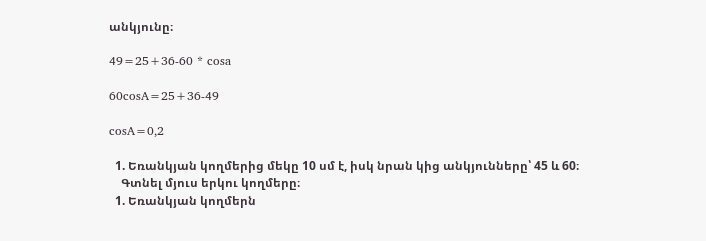անկյունը։

49=25+36-60 * cosa

60cosA=25+36-49

cosA=0,2

  1. Եռանկյան կողմերից մեկը 10 սմ է, իսկ նրան կից անկյունները՝ 45 և 60։
    Գտնել մյուս երկու կողմերը։
  1. Եռանկյան կողմերն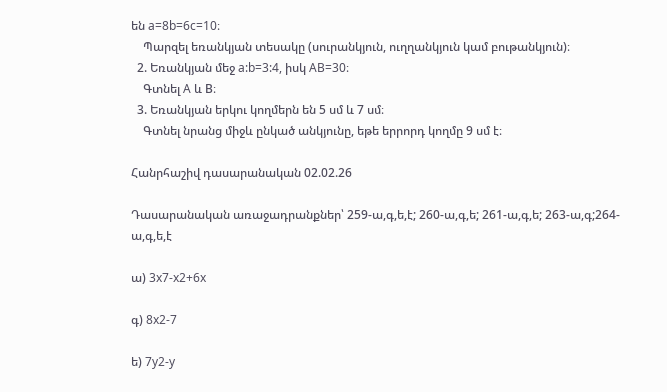են a=8b=6c=10։
    Պարզել եռանկյան տեսակը (սուրանկյուն, ուղղանկյուն կամ բութանկյուն)։
  2. Եռանկյան մեջ a:b=3:4, իսկ AB=30։
    Գտնել A և B։
  3. Եռանկյան երկու կողմերն են 5 սմ և 7 սմ։
    Գտնել նրանց միջև ընկած անկյունը, եթե երրորդ կողմը 9 սմ է։

Հանրհաշիվ դասարանական 02.02.26

Դասարանական առաջադրանքներ՝ 259-ա,գ,ե,է; 260-ա,գ,ե; 261-ա,գ,ե; 263-ա,գ;264-ա,գ,ե,է

ա) 3x7-x2+6x

գ) 8x2-7

ե) 7y2-y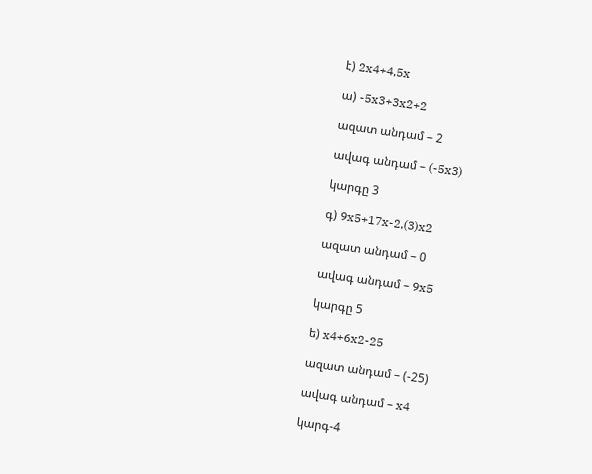է) 2x4+4,5x

ա) -5x3+3x2+2

ազատ անդամ – 2

ավագ անդամ – (-5x3)

կարգը 3

գ) 9x5+17x-2,(3)x2

ազատ անդամ – 0

ավագ անդամ – 9x5

կարգը 5

ե) x4+6x2-25

ազատ անդամ – (-25)

ավագ անդամ – x4

կարգ-4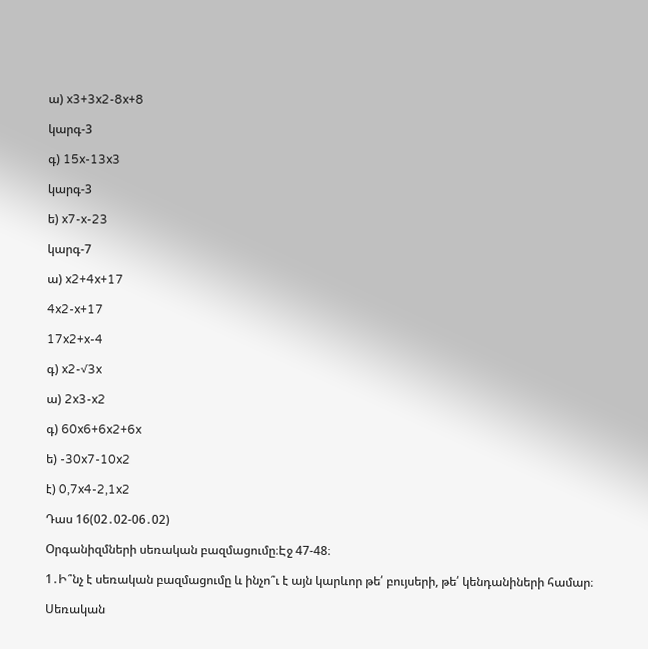ա) x3+3x2-8x+8

կարգ-3

գ) 15x-13x3

կարգ-3

ե) x7-x-23

կարգ-7

ա) x2+4x+17

4x2-x+17

17x2+x-4

գ) x2-√3x

ա) 2x3-x2

գ) 60x6+6x2+6x

ե) -30x7-10x2

է) 0,7x4-2,1x2

Դաս 16(02․02-06․02)

Օրգանիզմների սեռական բազմացումը։Էջ 47-48։

1․Ի՞նչ է սեռական բազմացումը և ինչո՞ւ է այն կարևոր թե՛ բույսերի, թե՛ կենդանիների համար։

Սեռական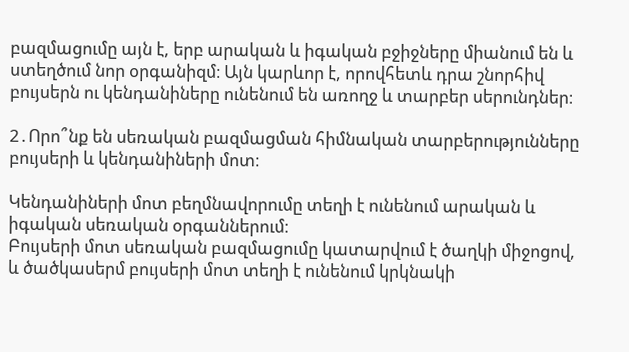բազմացումը այն է, երբ արական և իգական բջիջները միանում են և ստեղծում նոր օրգանիզմ։ Այն կարևոր է, որովհետև դրա շնորհիվ բույսերն ու կենդանիները ունենում են առողջ և տարբեր սերունդներ։

2․Որո՞նք են սեռական բազմացման հիմնական տարբերությունները բույսերի և կենդանիների մոտ։

Կենդանիների մոտ բեղմնավորումը տեղի է ունենում արական և իգական սեռական օրգաններում։
Բույսերի մոտ սեռական բազմացումը կատարվում է ծաղկի միջոցով, և ծածկասերմ բույսերի մոտ տեղի է ունենում կրկնակի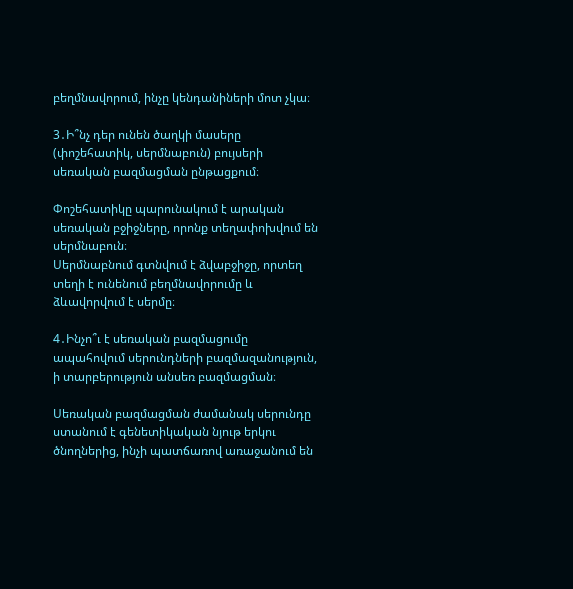բեղմնավորում, ինչը կենդանիների մոտ չկա։

3․Ի՞նչ դեր ունեն ծաղկի մասերը (փոշեհատիկ, սերմնաբուն) բույսերի սեռական բազմացման ընթացքում։

Փոշեհատիկը պարունակում է արական սեռական բջիջները, որոնք տեղափոխվում են սերմնաբուն։
Սերմնաբնում գտնվում է ձվաբջիջը, որտեղ տեղի է ունենում բեղմնավորումը և ձևավորվում է սերմը։

4․Ինչո՞ւ է սեռական բազմացումը ապահովում սերունդների բազմազանություն, ի տարբերություն անսեռ բազմացման։

Սեռական բազմացման ժամանակ սերունդը ստանում է գենետիկական նյութ երկու ծնողներից, ինչի պատճառով առաջանում են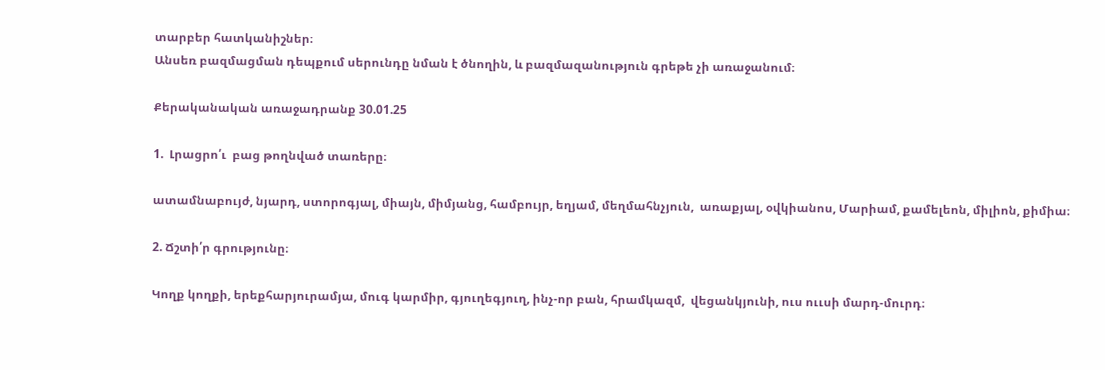տարբեր հատկանիշներ։
Անսեռ բազմացման դեպքում սերունդը նման է ծնողին, և բազմազանություն գրեթե չի առաջանում։

Քերականական առաջադրանք 30.01.25

1.  Լրացրո՛ւ  բաց թողնված տառերը։

ատամնաբույժ, նյարդ, ստորոգյալ, միայն, միմյանց, համբույր, եղյամ, մեղմահնչյուն,  առաքյալ, օվկիանոս, Մարիամ, քամելեոն, միլիոն, քիմիա։

2. Ճշտի՛ր գրությունը։

Կողք կողքի, երեքհարյուրամյա, մուգ կարմիր, գյուղեգյուղ, ինչ-որ բան, հրամկազմ,  վեցանկյունի, ուս ոււսի մարդ-մուրդ։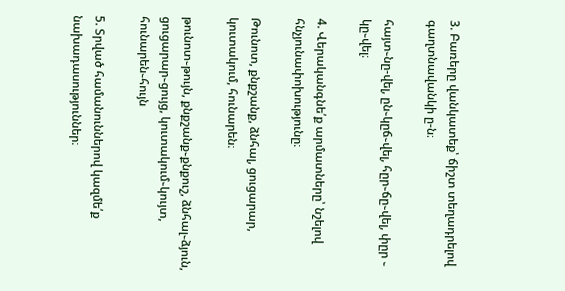3. Բառերը վանկատեք՝ ճիշտ տեղադրելով գաղտնավանկի ը-ն։

հայտ֊նը-վել, ըն֊կըճ֊վել, հըր֊ճը֊վել, փըր ֊ կը֊վել։

4. Վերականգնե՛ք արմատները՝ նշելով հնչյունափոխությունը։

Թունոտ, քնքշանք, ձնհալ, ցուցարար, կուտակում, հունարեն։

թունոտ֊թույն, քնքշանք֊քնքուշ, ձնհալ֊ձյուն, ցուցարար֊ցույց, կուտակում֊կույտ, հունարեն֊հույն

5. Տրված համանուններով կազմե՛ք նախադասություններ։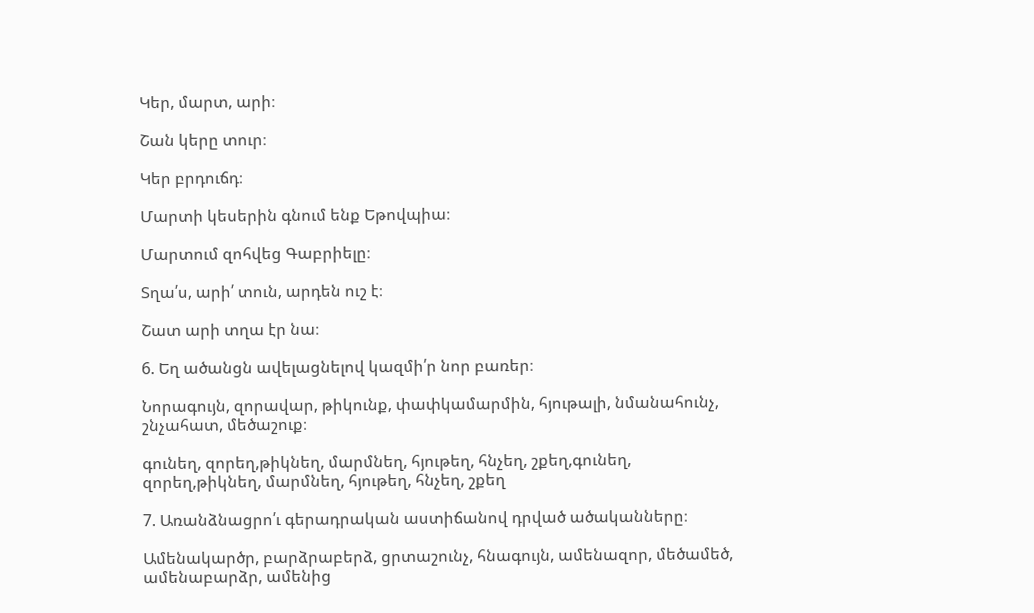Կեր, մարտ, արի։

Շան կերը տուր։

Կեր բրդուճդ։

Մարտի կեսերին գնում ենք Եթովպիա։

Մարտում զոհվեց Գաբրիելը։

Տղա՛ս, արի՛ տուն, արդեն ուշ է։

Շատ արի տղա էր նա։

6. Եղ ածանցն ավելացնելով կազմի՛ր նոր բառեր։

Նորագույն, զորավար, թիկունք, փափկամարմին, հյութալի, նմանահունչ, շնչահատ, մեծաշուք։

գունեղ, զորեղ,թիկնեղ, մարմնեղ, հյութեղ, հնչեղ, շքեղ,գունեղ, զորեղ,թիկնեղ, մարմնեղ, հյութեղ, հնչեղ, շքեղ

7. Առանձնացրո՛ւ գերադրական աստիճանով դրված ածականները։

Ամենակարծր, բարձրաբերձ, ցրտաշունչ, հնագույն, ամենազոր, մեծամեծ, ամենաբարձր, ամենից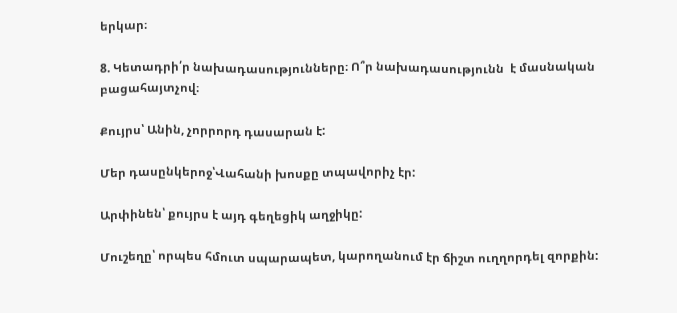երկար։

8. Կետադրի՛ր նախադասությունները։ Ո՞ր նախադասությունն  է մասնական բացահայտչով։

Քույրս՝ Անին, չորրորդ դասարան է:

Մեր դասընկերոջ՝Վահանի խոսքը տպավորիչ էր:

Արփինեն՝ քույրս է այդ գեղեցիկ աղջիկը:

Մուշեղը՝ որպես հմուտ սպարապետ, կարողանում էր ճիշտ ուղղորդել զորքին: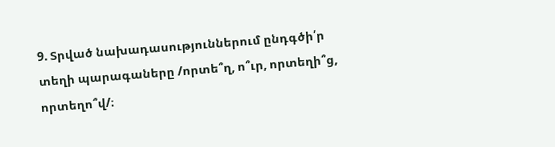9. Տրված նախադասություններում ընդգծի՛ր տեղի պարագաները /որտե՞ղ, ո՞ւր, որտեղի՞ց, որտեղո՞վ/։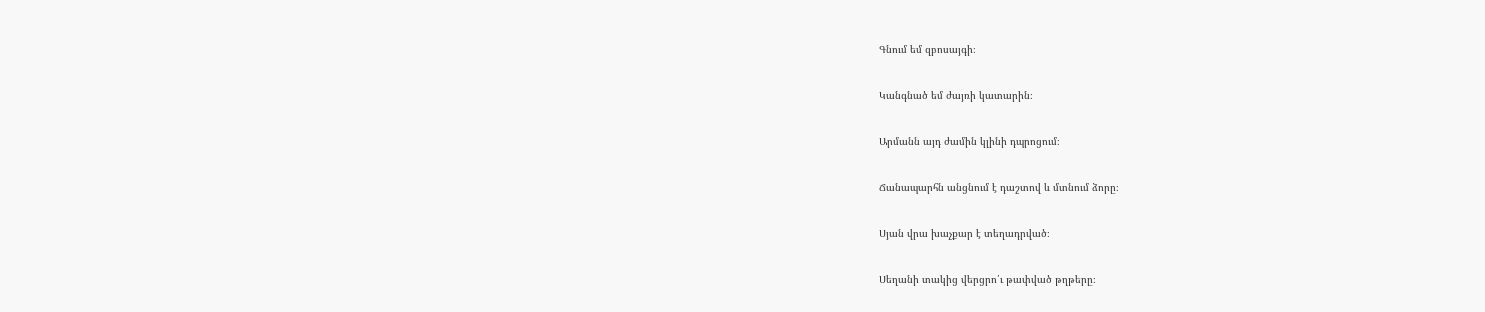Գնում եմ զբոսայգի։

Կանգնած եմ ժայռի կատարին։

Արմանն այդ ժամին կլինի դպրոցում։

Ճանապարհն անցնում է դաշտով և մտնում ձորը։

Սյան վրա խաչքար է տեղադրված։

Սեղանի տակից վերցրո՛ւ թափված թղթերը։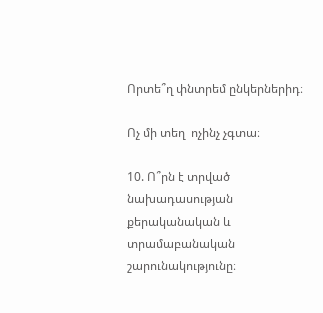Որտե՞ղ փնտրեմ ընկերներիդ։

Ոչ մի տեղ  ոչինչ չգտա։

10. Ո՞րն է տրված նախադասության քերականական և տրամաբանական շարունակությունը։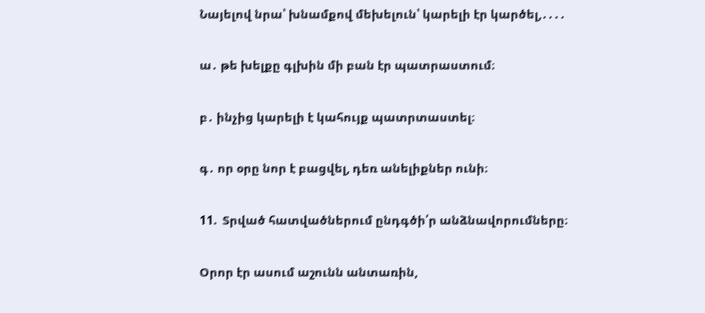Նայելով նրա՝ խնամքով մեխելուն՝ կարելի էր կարծել,․․․․

ա․ թե խելքը գլխին մի բան էր պատրաստում։

բ․ ինչից կարելի է կահույք պատրտաստել։

գ․ որ օրը նոր է բացվել, դեռ անելիքներ ունի։

11.  Տրված հատվածներում ընդգծի՛ր անձնավորումները։

Օրոր էր ասում աշունն անտառին,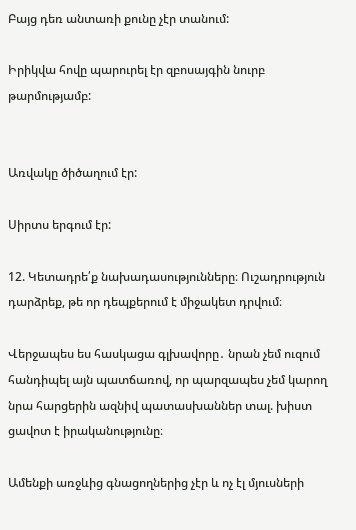Բայց դեռ անտառի քունը չէր տանում:

Իրիկվա հովը պարուրել էր զբոսայգին նուրբ թարմությամբ:


Առվակը ծիծաղում էր:

Սիրտս երգում էր:

12. Կետադրե՛ք նախադասությունները։ Ուշադրություն դարձրեք, թե որ դեպքերում է միջակետ դրվում։

Վերջապես ես հասկացա գլխավորը․ նրան չեմ ուզում հանդիպել այն պատճառով, որ պարզապես չեմ կարող նրա հարցերին ազնիվ պատասխաններ տալ. խիստ ցավոտ է իրականությունը։

Ամենքի առջևից գնացողներից չէր և ոչ էլ մյուսների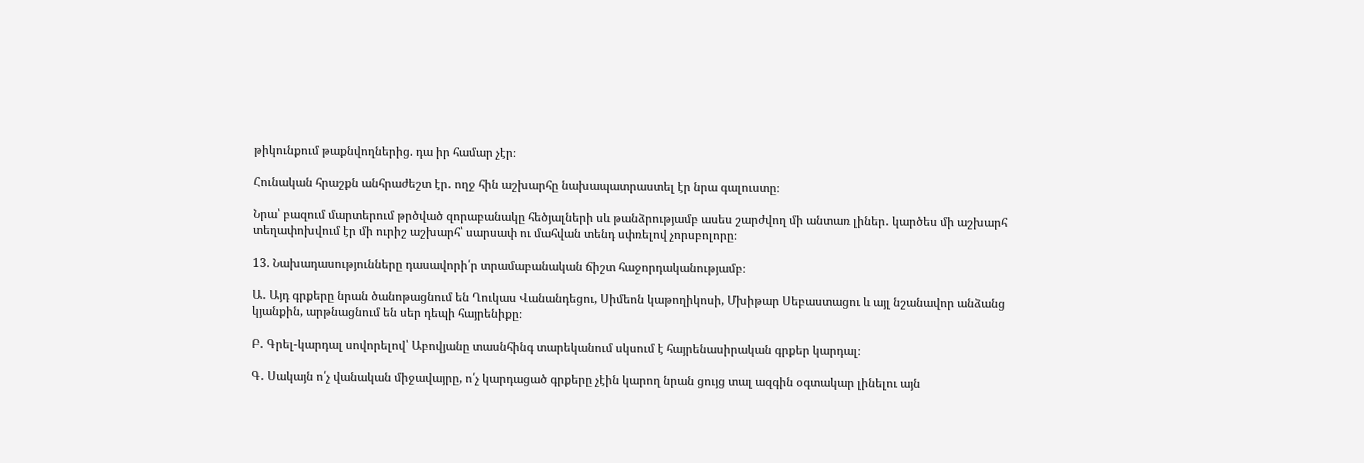թիկունքում թաքնվողներից. դա իր համար չէր։

Հունական հրաշքն անհրաժեշտ էր․ ողջ հին աշխարհը նախապատրաստել էր նրա գալուստը։

Նրա՝ բազում մարտերում թրծված զորաբանակը հեծյալների սև թանձրությամբ ասես շարժվող մի անտառ լիներ․ կարծես մի աշխարհ տեղափոխվում էր մի ուրիշ աշխարհ՝ սարսափ ու մահվան տենդ սփռելով չորսբոլորը։

13. Նախադասությունները դասավորի՛ր տրամաբանական ճիշտ հաջորդականությամբ։

Ա․ Այդ գրքերը նրան ծանոթացնում են Ղուկաս Վանանդեցու, Սիմեոն կաթողիկոսի, Մխիթար Սեբաստացու և այլ նշանավոր անձանց կյանքին, արթնացնում են սեր դեպի հայրենիքը։

Բ․ Գրել-կարդալ սովորելով՝ Աբովյանը տասնհինգ տարեկանում սկսում է հայրենասիրական գրքեր կարդալ։

Գ․ Սակայն ո՛չ վանական միջավայրը, ո՛չ կարդացած գրքերը չէին կարող նրան ցույց տալ ազգին օգտակար լինելու այն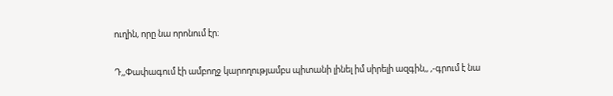ուղին, որը նա որոնում էր։

Դ,,Փափագում էի ամբողջ կարողությամբս պիտանի լինել իմ սիրելի ազգին,, ,-գրում է նա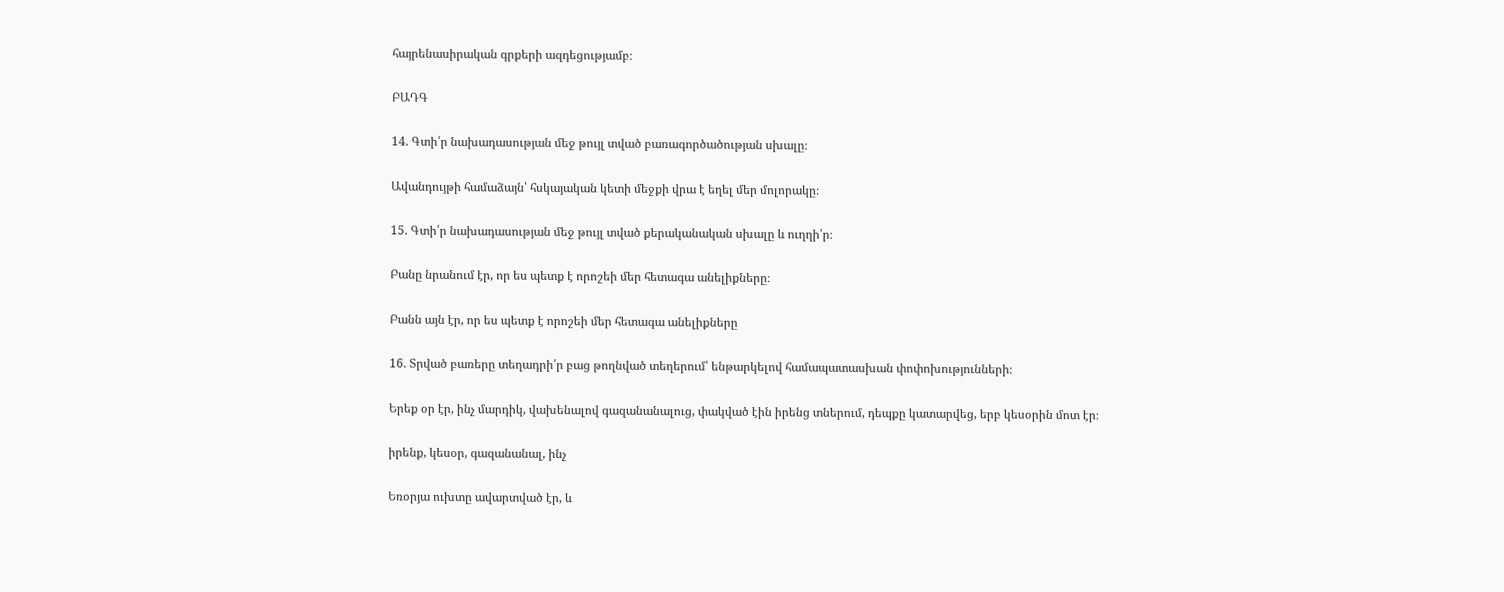հայրենասիրական գրքերի ազդեցությամբ։

ԲԱԴԳ

14. Գտի՛ր նախադասության մեջ թույլ տված բառագործածության սխալը։

Ավանդույթի համաձայն՝ հսկայական կետի մեջքի վրա է եղել մեր մոլորակը։

15. Գտի՛ր նախադասության մեջ թույլ տված քերականական սխալը և ուղղի՛ր։

Բանը նրանում էր, որ ես պետք է որոշեի մեր հետագա անելիքները։

Բանն այն էր, որ ես պետք է որոշեի մեր հետագա անելիքները

16. Տրված բառերը տեղադրի՛ր բաց թողնված տեղերում՝ ենթարկելով համապատասխան փոփոխությունների։

Երեք օր էր, ինչ մարդիկ, վախենալով գազանանալուց, փակված էին իրենց տներում, դեպքը կատարվեց, երբ կեսօրին մոտ էր։

իրենք, կեսօր, գազանանալ, ինչ

Եռօրյա ուխտը ավարտված էր, և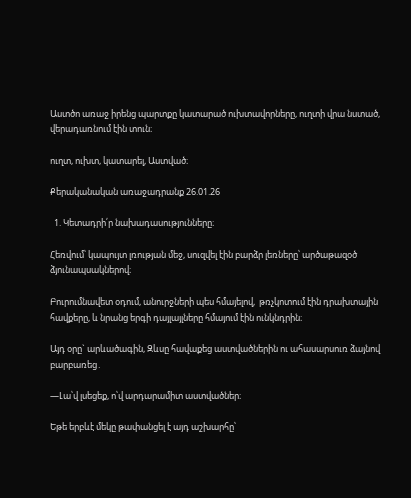Աստծո առաջ իրենց պարտքը կատարած ուխտավորները, ուղտի վրա նստած, վերադառնում էին տուն։

ուղտ, ուխտ, կատարել, Աստված։

Քերականական առաջադրանք 26.01.26

  1. Կետադրի՛ր նախադասությունները։

Հեռվում՝ կապույտ լռության մեջ, սուզվել էին բարձր լեռները՝ արծաթազօծ ձյունապսակներով։

Բուրումնավետ օդում, անուրջների պես հմայելով,  թռչկոտում էին դրախտային հավքերը, և նրանց երգի դայլայլները հմայում էին ունկնդրին։

Այդ օրը` արևածագին, Զևսը հավաքեց աստվածներին ու ահասարսուռ ձայնով բարբառեց․

―Լա՝վ լսեցեք, ո՝վ արդարամիտ աստվածներ։

Եթե երբևէ մեկը թափանցել է այդ աշխարհը՝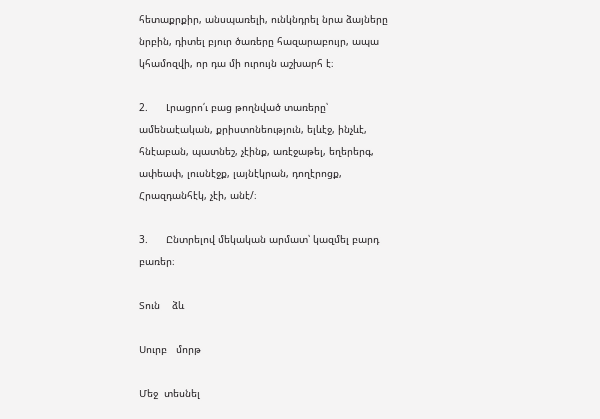հետաքրքիր, անսպառելի, ունկնդրել նրա ձայները նրբին, դիտել բյուր ծառերը հազարաբույր, ապա կհամոզվի, որ դա մի ուրույն աշխարհ է։

2.      Լրացրո՛ւ բաց թողնված տառերը՝ ամենաէական, քրիստոնեություն, ելևէջ, ինչևէ, հնէաբան, պատնեշ, չէինք, առէջաթել, եղերերգ, ափեափ, լուսնէջք, լայնէկրան, դողէրոցք,  Հրազդանհէկ, չէի, անէ/։

3.      Ընտրելով մեկական արմատ՝ կազմել բարդ բառեր։

Տուն    ձև

Սուրբ   մորթ

Մեջ  տեսնել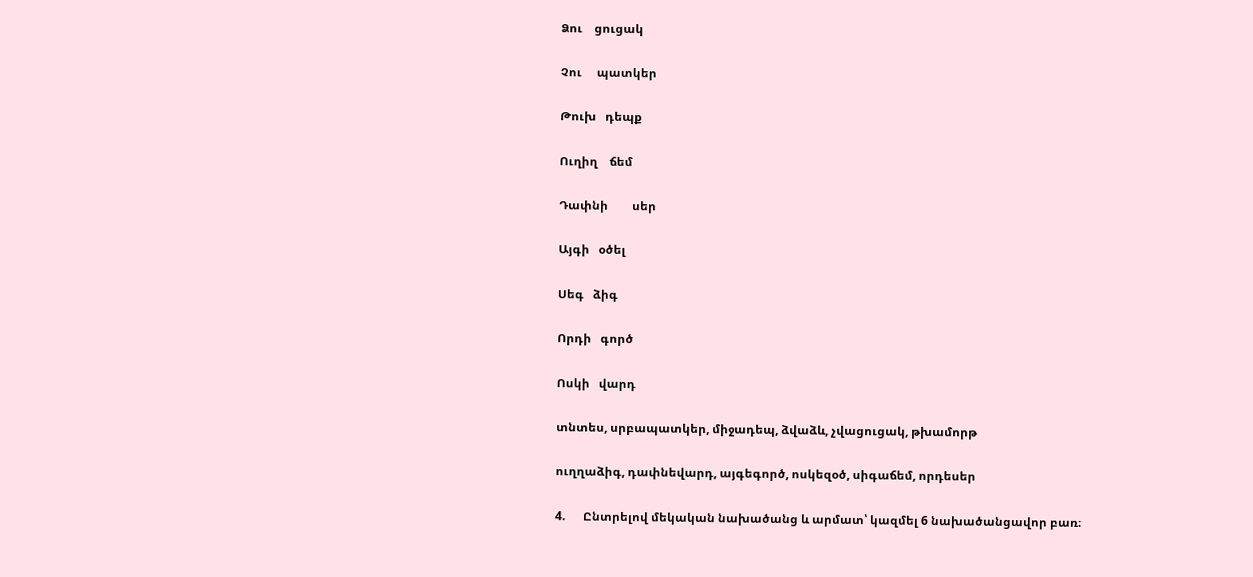Ձու    ցուցակ

Չու     պատկեր

Թուխ   դեպք

Ուղիղ    ճեմ

Դափնի        սեր

Այգի   օծել

Սեգ   ձիգ

Որդի   գործ

Ոսկի   վարդ

տնտես, սրբապատկեր, միջադեպ, ձվաձև, չվացուցակ, թխամորթ

ուղղաձիգ, դափնեվարդ, այգեգործ, ոսկեզօծ, սիգաճեմ, որդեսեր

4.      Ընտրելով մեկական նախածանց և արմատ՝ կազմել 6 նախածանցավոր բառ։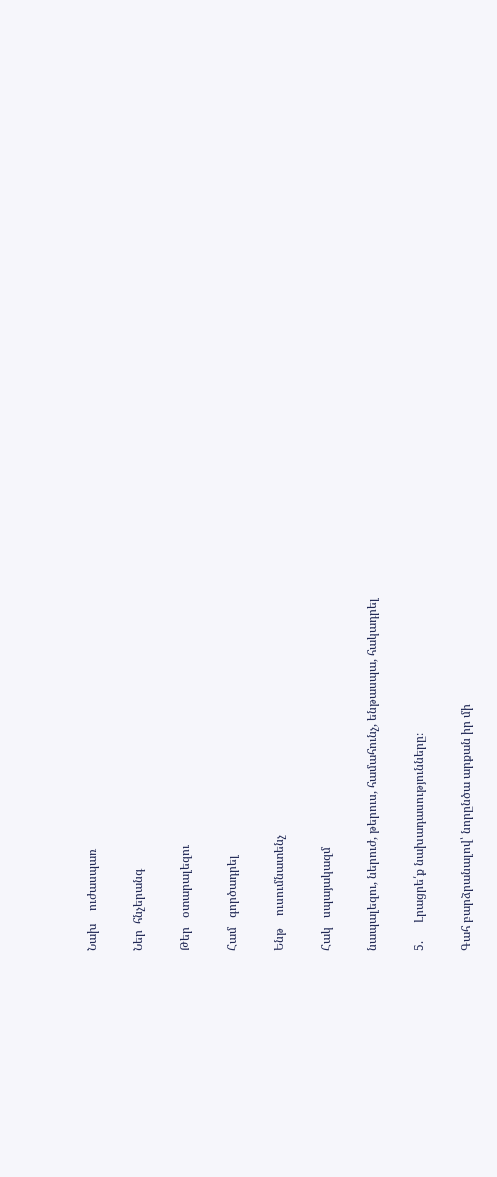Նախ    ուժասպառ

Ներ  հնչերանգ

Թեր   օտարալեզու

Համ   գործադրել

Ենթ    ուսումնատենչ

Հակ   սպայակազմ

նապալեզու, ներուժ, թերուս, համահունչ, ենթասպա, հակադրել

5.      Լրացրե՛ք նախադասությունները։

Գահ բարձրանալով՝ նորընծա արքան իր մի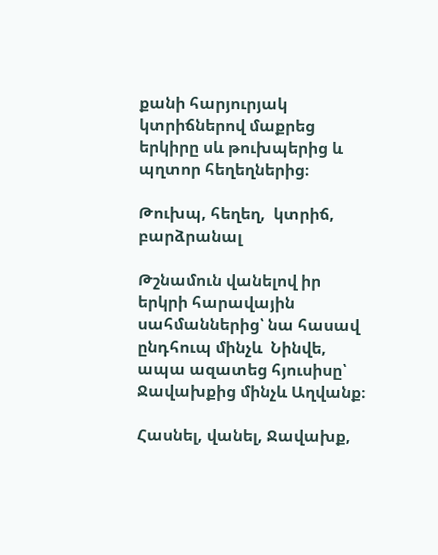քանի հարյուրյակ  կտրիճներով մաքրեց երկիրը սև թուխպերից և պղտոր հեղեղներից։

Թուխպ, հեղեղ,  կտրիճ, բարձրանալ

Թշնամուն վանելով իր երկրի հարավային սահմաններից՝ նա հասավ ընդհուպ մինչև  Նինվե, ապա ազատեց հյուսիսը՝ Ջավախքից մինչև Աղվանք։

Հասնել, վանել, Ջավախք,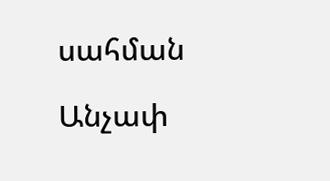սահման

Անչափ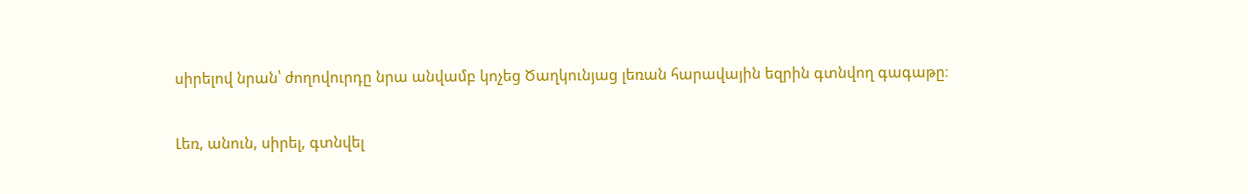սիրելով նրան՝ ժողովուրդը նրա անվամբ կոչեց Ծաղկունյաց լեռան հարավային եզրին գտնվող գագաթը։

Լեռ, անուն, սիրել, գտնվել